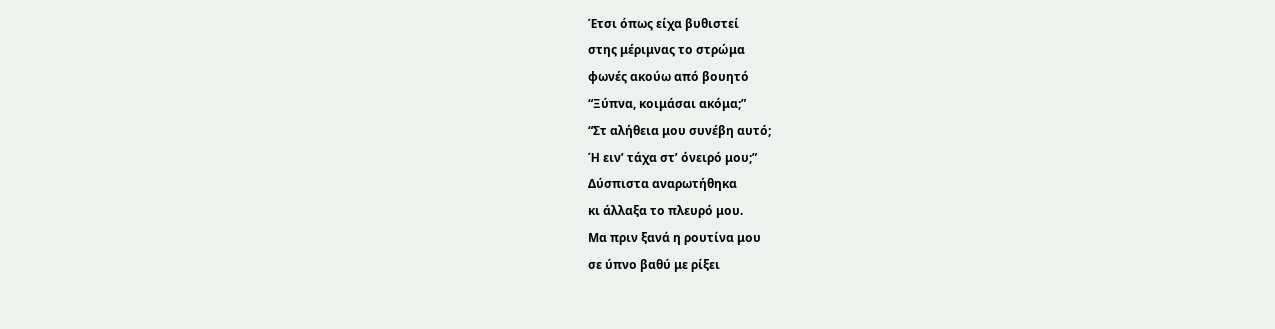Έτσι όπως είχα βυθιστεί
στης μέριμνας το στρώμα
φωνές ακούω από βουητό
“Ξύπνα, κοιμάσαι ακόμα;”
“Στ αλήθεια μου συνέβη αυτό;
Ή ειν’ τάχα στ’ όνειρό μου;”
Δύσπιστα αναρωτήθηκα
κι άλλαξα το πλευρό μου.
Μα πριν ξανά η ρουτίνα μου
σε ύπνο βαθύ με ρίξει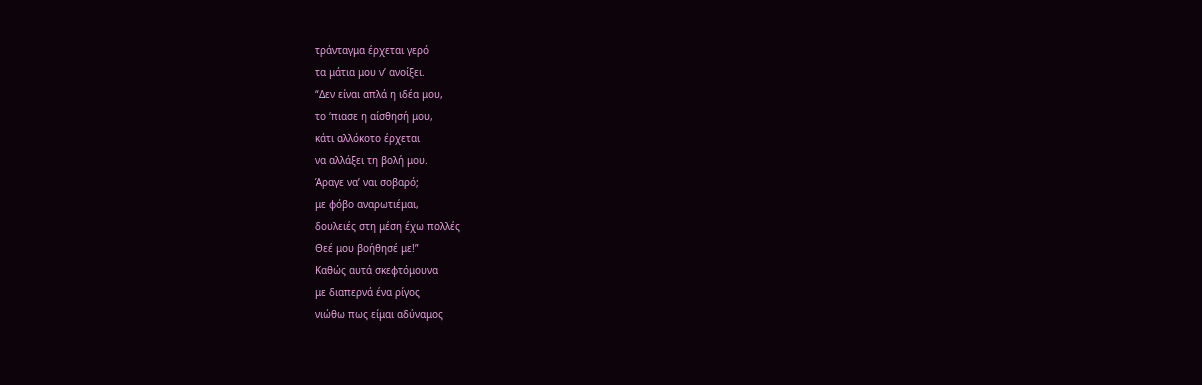τράνταγμα έρχεται γερό
τα μάτια μου ν’ ανοίξει.
“Δεν είναι απλά η ιδέα μου,
το ‘πιασε η αίσθησή μου,
κάτι αλλόκοτο έρχεται
να αλλάξει τη βολή μου.
Άραγε να’ ναι σοβαρό;
με φόβο αναρωτιέμαι,
δουλειές στη μέση έχω πολλές
Θεέ μου βοήθησέ με!”
Καθώς αυτά σκεφτόμουνα
με διαπερνά ένα ρίγος
νιώθω πως είμαι αδύναμος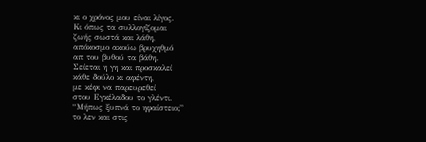κι ο χρόνος μου είναι λίγος.
Κι όπως τα συλλογίζομαι
ζωής σωστά και λάθη,
απόκοσμο ακούω βρυχηθμό
απ του βυθού τα βάθη.
Σείεται η γη και προσκαλεί
κάθε δούλο κι αφέντη,
με κέφι να παρευρεθεί
στου Εγκέλαδου το γλέντι.
“Μήπως ξυπνά το ηφαίστειο;”
το λεν και στις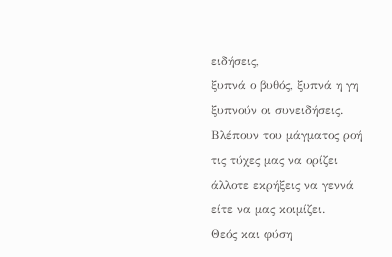ειδήσεις,
ξυπνά ο βυθός, ξυπνά η γη
ξυπνούν οι συνειδήσεις.
Βλέπουν του μάγματος ροή
τις τύχες μας να ορίζει
άλλοτε εκρήξεις να γεννά
είτε να μας κοιμίζει.
Θεός και φύση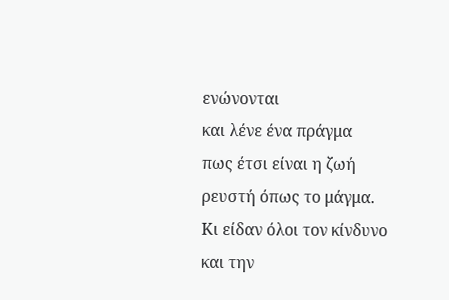ενώνονται
και λένε ένα πράγμα
πως έτσι είναι η ζωή
ρευστή όπως το μάγμα.
Κι είδαν όλοι τον κίνδυνο
και την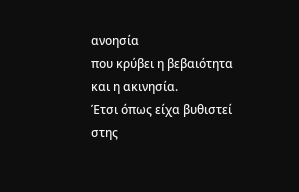ανοησία
που κρύβει η βεβαιότητα
και η ακινησία.
Έτσι όπως είχα βυθιστεί
στης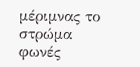μέριμνας το στρώμα
φωνές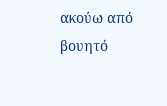ακούω από βουητό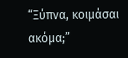“Ξύπνα, κοιμάσαι ακόμα;”